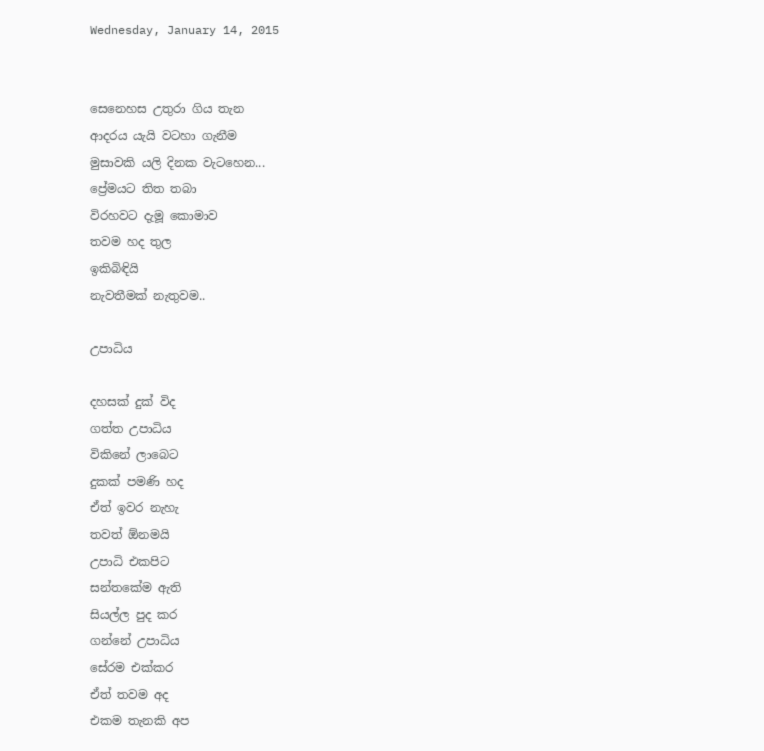Wednesday, January 14, 2015


සෙනෙහස උතුරා ගිය තැන
ආදරය යැයි වටහා ගැනීම
මුසාවකි යලි දිනක වැටහෙන...
ප්‍රේමයට තිත තබා
විරහවට දැමූ කොමාව
තවම හද තුල
ඉකිබිඳියි
නැවතීමක් නැතුවම..

උපාධිය

දහසක් දුක් විද
ගත්ත උපාධිය
විකිනේ ලාබෙට
දුකක් පමණි හද
ඒත් ඉවර නැහැ
තවත් ඕනමයි
උපාධි එකපිට
සන්තකේම ඇති
සියල්ල පුද කර
ගන්නේ උපාධිය
සේරම එක්කර
ඒත් තවම අද
එකම තැනකි අප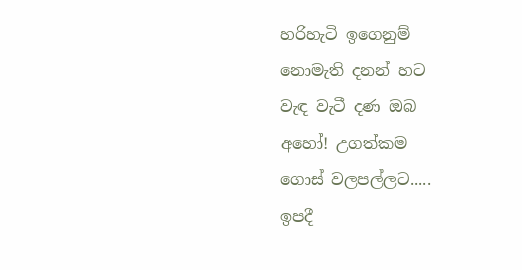හරිහැටි ඉගෙනුම්
නොමැති දනන් හට
වැඳ වැටී දණ ඔබ
අහෝ! උගත්කම
ගොස් වලපල්ලට.....
ඉපදී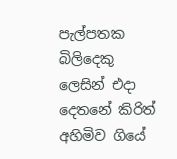පැල්පතක බිලිදෙකු ලෙසින් එදා
දෙතනේ කිරිත් අහිමිව ගියේ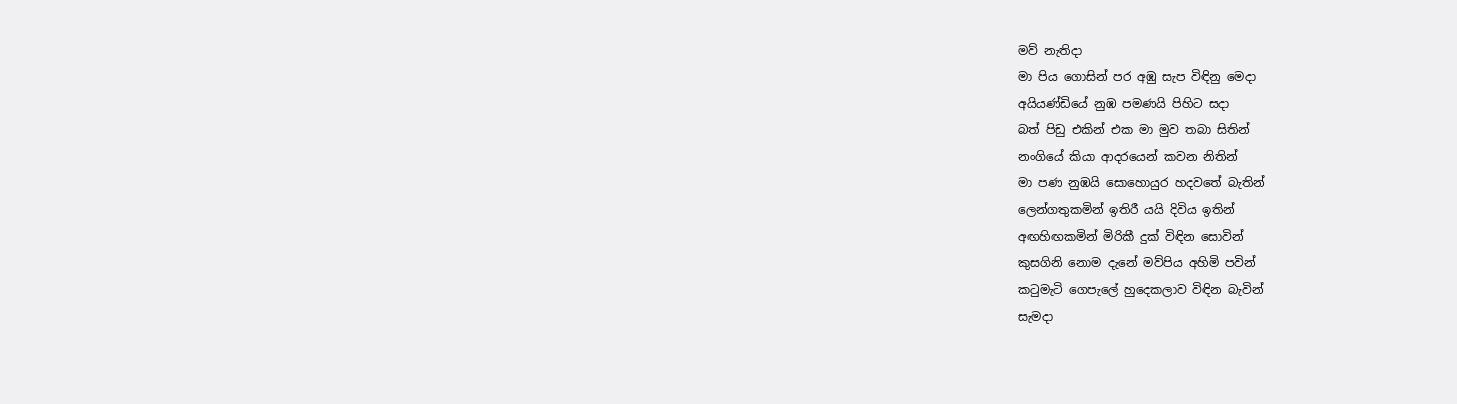මව් නැතිදා
මා පිය ගොසින් පර අඹු සැප විඳිනු මෙදා
අයියණ්ඩියේ නුඹ පමණයි පිහිට සදා
බත් පිඩු එකින් එක මා මුව තබා සිතින්
නංගියේ කියා ආදරයෙන් කවන නිතින්
මා පණ නුඹයි සොහොයුර හදවතේ බැතින්
ලෙන්ගතුකමින් ඉතිරී යයි දිවිය ඉතින්
අඟහිඟකමින් මිරිකී දුක් විඳින සොවින්
කුසගිනි නොම දැනේ මව්පිය අහිමි පවින්
කටුමැටි ගෙපැලේ හුදෙකලාව විඳින බැවින්
සැමදා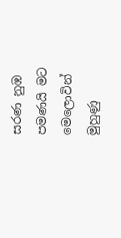සරණ නුඹ පමණයි මට මෙලොවින්
මුහුණු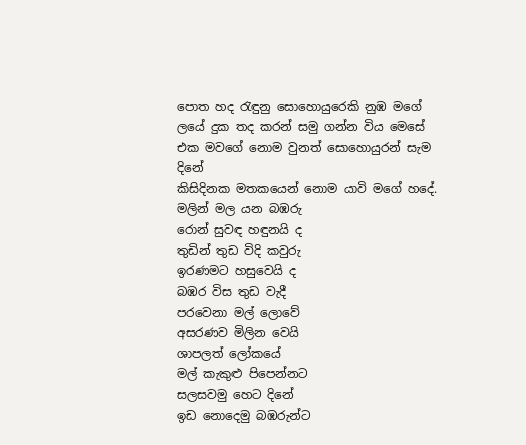පොත හද රැඳුනු සොහොයුරෙකි නුඹ මගේ
ලයේ දුක තද කරන් සමු ගන්න විය මෙසේ
එක මවගේ නොම වුනත් සොහොයුරන් සැම දිනේ
කිසිදිනක මතකයෙන් නොම යාවි මගේ හදේ.
මලින් මල යන බඹරු
රොන් සුවඳ හඳුනයි ද
තුඩින් තුඩ විදි කවුරු
ඉරණමට හසුවෙයි ද
බඹර විස තුඩ වැදී
පරවෙනා මල් ලොවේ
අසරණව මිලින වෙයි
ශාපලත් ලෝකයේ
මල් කැකුළු පිපෙන්නට
සලසවමු හෙට දිනේ
ඉඩ නොදෙමු බඹරුන්ට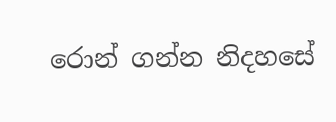රොන් ගන්න නිදහසේ